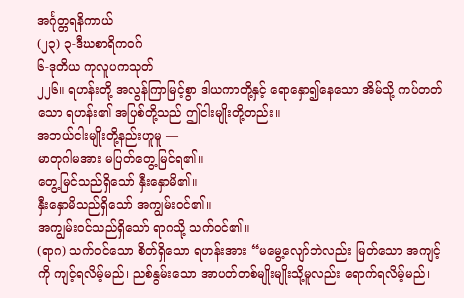အင်္ဂုတ္တရနိကာယ်
(၂၃) ၃-ဒီဃစာရိကဝဂ်
၆-ဒုတိယ ကုလူပကသုတ်
၂၂၆။ ရဟန်းတို့ အလွန်ကြာမြင့်စွာ ဒါယကာတို့နှင့် ရောနှော၍နေသော အိမ်သို့ ကပ်တတ်သော ရဟန်း၏ အပြစ်တို့သည် ဤငါးမျိုးတို့တည်း။
အဘယ်ငါးမျိုးတို့နည်းဟူမူ —
မာတုဂါမအား မပြတ်တွေ့မြင်ရ၏။
တွေ့မြင်သည်ရှိသော် နှီးနှောမိ၏။
နှီးနှောမိသည်ရှိသော် အကျွမ်းဝင်၏။
အကျွမ်းဝင်သည်ရှိသော် ရာဂသို့ သက်ဝင်၏။
(ရာဂ) သက်ဝင်သော စိတ်ရှိသော ရဟန်းအား “မမွေ့လျော်ဘဲလည်း မြတ်သော အကျင့်ကို ကျင့်ရလိမ့်မည်၊ ညစ်နွမ်းသော အာပတ်တစ်မျိုးမျိုးသို့မူလည်း ရောက်ရလိမ့်မည်၊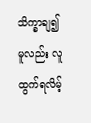သိက္ခာချ၍မူလည်း လူထွက်ရလိမ့်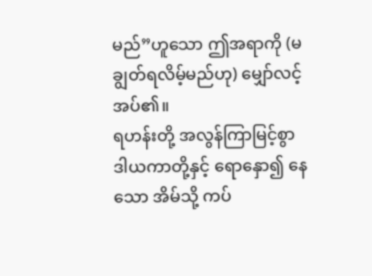မည်”ဟူသော ဤအရာကို (မချွတ်ရလိမ့်မည်ဟု) မျှော်လင့်အပ်၏။
ရဟန်းတို့ အလွန်ကြာမြင့်စွာ ဒါယကာတို့နှင့် ရောနှော၍ နေသော အိမ်သို့ ကပ်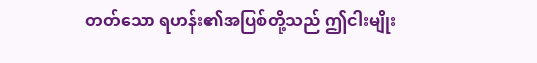တတ်သော ရဟန်း၏အပြစ်တို့သည် ဤငါးမျိုး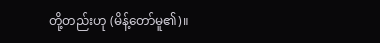တို့တည်းဟု (မိန့်တော်မူ၏)။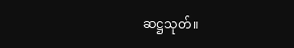ဆဋ္ဌသုတ်။